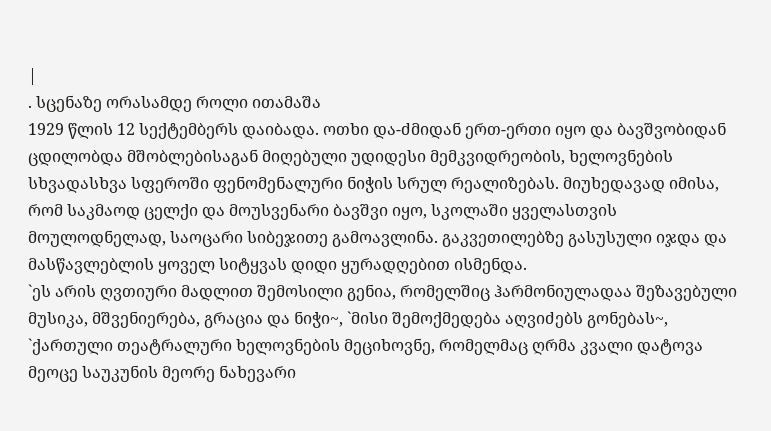|
. სცენაზე ორასამდე როლი ითამაშა
1929 წლის 12 სექტემბერს დაიბადა. ოთხი და-ძმიდან ერთ-ერთი იყო და ბავშვობიდან ცდილობდა მშობლებისაგან მიღებული უდიდესი მემკვიდრეობის, ხელოვნების სხვადასხვა სფეროში ფენომენალური ნიჭის სრულ რეალიზებას. მიუხედავად იმისა, რომ საკმაოდ ცელქი და მოუსვენარი ბავშვი იყო, სკოლაში ყველასთვის მოულოდნელად, საოცარი სიბეჯითე გამოავლინა. გაკვეთილებზე გასუსული იჯდა და მასწავლებლის ყოველ სიტყვას დიდი ყურადღებით ისმენდა.
`ეს არის ღვთიური მადლით შემოსილი გენია, რომელშიც ჰარმონიულადაა შეზავებული მუსიკა, მშვენიერება, გრაცია და ნიჭი~, `მისი შემოქმედება აღვიძებს გონებას~, `ქართული თეატრალური ხელოვნების მეციხოვნე, რომელმაც ღრმა კვალი დატოვა მეოცე საუკუნის მეორე ნახევარი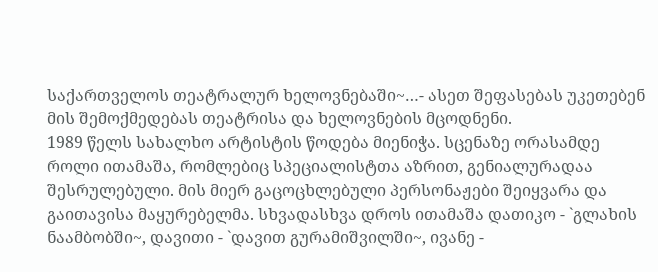საქართველოს თეატრალურ ხელოვნებაში~…- ასეთ შეფასებას უკეთებენ მის შემოქმედებას თეატრისა და ხელოვნების მცოდნენი.
1989 წელს სახალხო არტისტის წოდება მიენიჭა. სცენაზე ორასამდე როლი ითამაშა, რომლებიც სპეციალისტთა აზრით, გენიალურადაა შესრულებული. მის მიერ გაცოცხლებული პერსონაჟები შეიყვარა და გაითავისა მაყურებელმა. სხვადასხვა დროს ითამაშა დათიკო - `გლახის ნაამბობში~, დავითი - `დავით გურამიშვილში~, ივანე -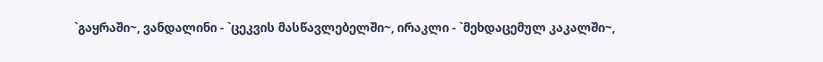`გაყრაში~, ვანდალინი - `ცეკვის მასწავლებელში~, ირაკლი - `მეხდაცემულ კაკალში~,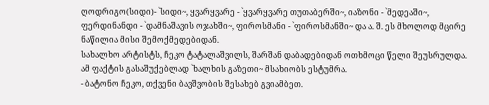ღოდრიგო(სიდი)- `სიდი~, ყვარყვარე - `ყვარყვარე თუთაბერში~, იაზონი - `მედეაში~, ფერდინანდი - `დამნაშავის ოჯახში~, ფიროსმანი - `ფიროსმანში~ და ა. შ. ეს მხოლოდ მცირე ნაწილია მისი შემოქმედებიდან.
სახალხო არტისტს, ჩეკო ტატალაშვილს, შარშან დაბადებიდან ოთხმოცი წელი შეუსრულდა. ამ ფაქტის გასაშუქებლად `ხალხის გაზეთი~ მსახიობს ესტუმრა.
- ბატონო ჩეკო, თქვენი ბავშვობის შესახებ გვიამბეთ.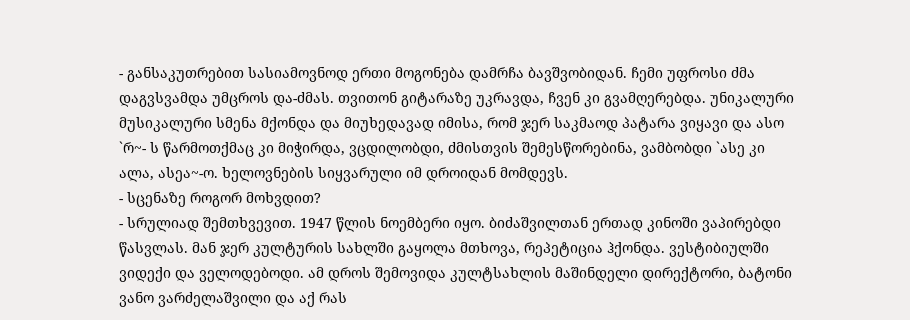- განსაკუთრებით სასიამოვნოდ ერთი მოგონება დამრჩა ბავშვობიდან. ჩემი უფროსი ძმა დაგვსვამდა უმცროს და-ძმას. თვითონ გიტარაზე უკრავდა, ჩვენ კი გვამღერებდა. უნიკალური მუსიკალური სმენა მქონდა და მიუხედავად იმისა, რომ ჯერ საკმაოდ პატარა ვიყავი და ასო `რ~- ს წარმოთქმაც კი მიჭირდა, ვცდილობდი, ძმისთვის შემესწორებინა, ვამბობდი `ასე კი ალა, ასეა~-ო. ხელოვნების სიყვარული იმ დროიდან მომდევს.
- სცენაზე როგორ მოხვდით?
- სრულიად შემთხვევით. 1947 წლის ნოემბერი იყო. ბიძაშვილთან ერთად კინოში ვაპირებდი წასვლას. მან ჯერ კულტურის სახლში გაყოლა მთხოვა, რეპეტიცია ჰქონდა. ვესტიბიულში ვიდექი და ველოდებოდი. ამ დროს შემოვიდა კულტსახლის მაშინდელი დირექტორი, ბატონი ვანო ვარძელაშვილი და აქ რას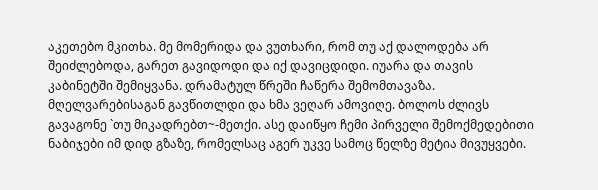აკეთებო მკითხა. მე მომერიდა და ვუთხარი, რომ თუ აქ დალოდება არ შეიძლებოდა, გარეთ გავიდოდი და იქ დავიცდიდი. იუარა და თავის კაბინეტში შემიყვანა. დრამატულ წრეში ჩაწერა შემომთავაზა. მღელვარებისაგან გავწითლდი და ხმა ვეღარ ამოვიღე. ბოლოს ძლივს გავაგონე `თუ მიკადრებთ~-მეთქი. ასე დაიწყო ჩემი პირველი შემოქმედებითი ნაბიჯები იმ დიდ გზაზე, რომელსაც აგერ უკვე სამოც წელზე მეტია მივუყვები.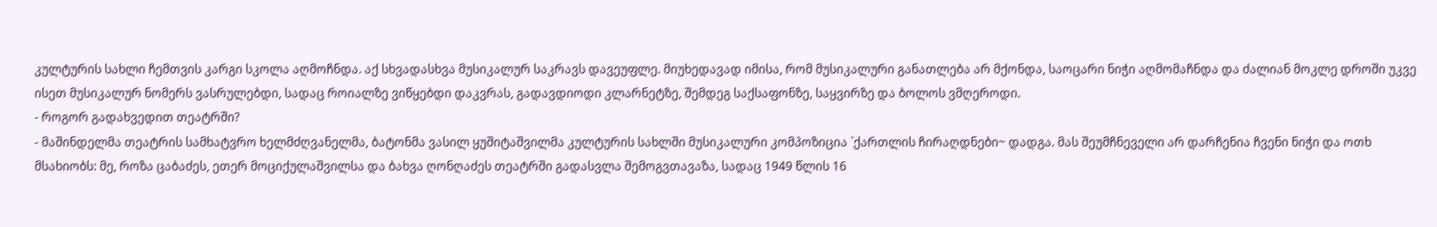კულტურის სახლი ჩემთვის კარგი სკოლა აღმოჩნდა. აქ სხვადასხვა მუსიკალურ საკრავს დავეუფლე. მიუხედავად იმისა, რომ მუსიკალური განათლება არ მქონდა, საოცარი ნიჭი აღმომაჩნდა და ძალიან მოკლე დროში უკვე ისეთ მუსიკალურ ნომერს ვასრულებდი, სადაც როიალზე ვიწყებდი დაკვრას, გადავდიოდი კლარნეტზე, შემდეგ საქსაფონზე, საყვირზე და ბოლოს ვმღეროდი.
- როგორ გადახვედით თეატრში?
- მაშინდელმა თეატრის სამხატვრო ხელმძღვანელმა, ბატონმა ვასილ ყუშიტაშვილმა კულტურის სახლში მუსიკალური კომპოზიცია `ქართლის ჩირაღდნები~ დადგა. მას შეუმჩნეველი არ დარჩენია ჩვენი ნიჭი და ოთხ მსახიობს: მე, როზა ცაბაძეს, ეთერ მოციქულაშვილსა და ბახვა ღონღაძეს თეატრში გადასვლა შემოგვთავაზა, სადაც 1949 წლის 16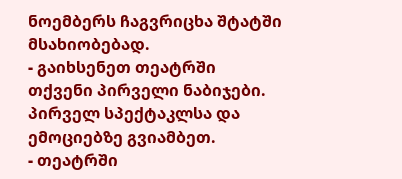ნოემბერს ჩაგვრიცხა შტატში მსახიობებად.
- გაიხსენეთ თეატრში თქვენი პირველი ნაბიჯები. პირველ სპექტაკლსა და ემოციებზე გვიამბეთ.
- თეატრში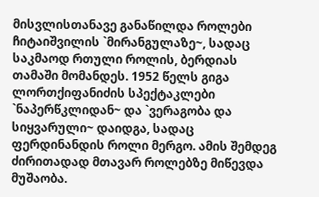მისვლისთანავე განაწილდა როლები ჩიტაიშვილის `მირანგულაზე~, სადაც საკმაოდ რთული როლის, ბერდიას თამაში მომანდეს. 1952 წელს გიგა ლორთქიფანიძის სპექტაკლები `ნაპერწკლიდან~ და `ვერაგობა და სიყვარული~ დაიდგა, სადაც ფერდინანდის როლი მერგო. ამის შემდეგ ძირითადად მთავარ როლებზე მიწევდა მუშაობა.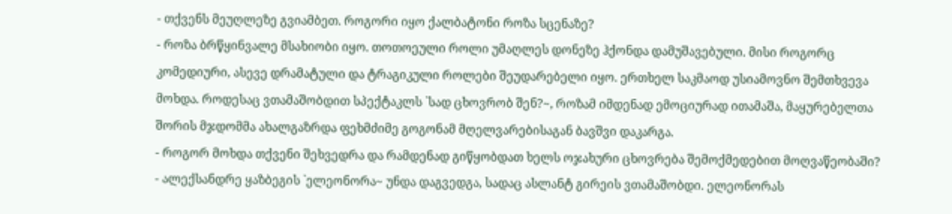- თქვენს მეუღლეზე გვიამბეთ. როგორი იყო ქალბატონი როზა სცენაზე?
- როზა ბრწყინვალე მსახიობი იყო. თოთოეული როლი უმაღლეს დონეზე ჰქონდა დამუშავებული. მისი როგორც კომედიური, ასევე დრამატული და ტრაგიკული როლები შეუდარებელი იყო. ერთხელ საკმაოდ უსიამოვნო შემთხვევა მოხდა. როდესაც ვთამაშობდით სპექტაკლს `სად ცხოვრობ შენ?~, როზამ იმდენად ემოციურად ითამაშა, მაყურებელთა შორის მჯდომმა ახალგაზრდა ფეხმძიმე გოგონამ მღელვარებისაგან ბავშვი დაკარგა.
- როგორ მოხდა თქვენი შეხვედრა და რამდენად გიწყობდათ ხელს ოჯახური ცხოვრება შემოქმედებით მოღვაწეობაში?
- ალექსანდრე ყაზბეგის `ელეონორა~ უნდა დაგვედგა, სადაც ასლანტ გირეის ვთამაშობდი. ელეონორას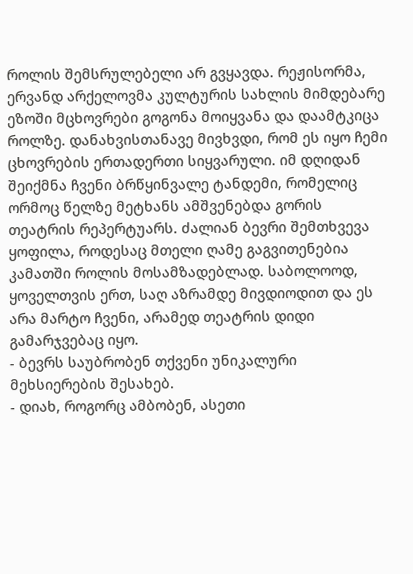როლის შემსრულებელი არ გვყავდა. რეჟისორმა, ერვანდ არქელოვმა კულტურის სახლის მიმდებარე ეზოში მცხოვრები გოგონა მოიყვანა და დაამტკიცა როლზე. დანახვისთანავე მივხვდი, რომ ეს იყო ჩემი ცხოვრების ერთადერთი სიყვარული. იმ დღიდან შეიქმნა ჩვენი ბრწყინვალე ტანდემი, რომელიც ორმოც წელზე მეტხანს ამშვენებდა გორის თეატრის რეპერტუარს. ძალიან ბევრი შემთხვევა ყოფილა, როდესაც მთელი ღამე გაგვითენებია კამათში როლის მოსამზადებლად. საბოლოოდ, ყოველთვის ერთ, საღ აზრამდე მივდიოდით და ეს არა მარტო ჩვენი, არამედ თეატრის დიდი გამარჯვებაც იყო.
- ბევრს საუბრობენ თქვენი უნიკალური მეხსიერების შესახებ.
- დიახ, როგორც ამბობენ, ასეთი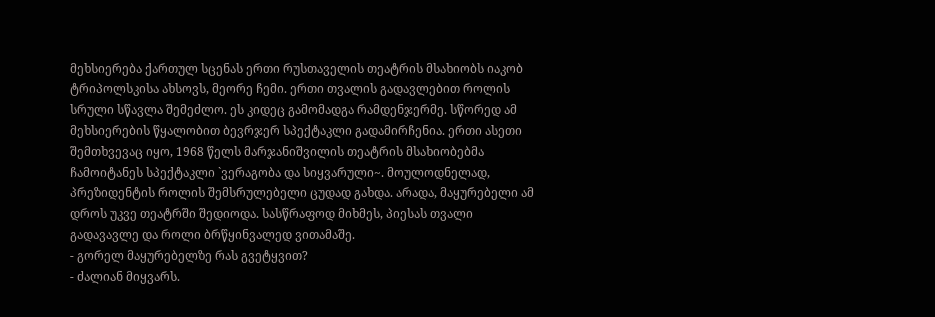მეხსიერება ქართულ სცენას ერთი რუსთაველის თეატრის მსახიობს იაკობ ტრიპოლსკისა ახსოვს, მეორე ჩემი. ერთი თვალის გადავლებით როლის სრული სწავლა შემეძლო. ეს კიდეც გამომადგა რამდენჯერმე. სწორედ ამ მეხსიერების წყალობით ბევრჯერ სპექტაკლი გადამირჩენია. ერთი ასეთი შემთხვევაც იყო, 1968 წელს მარჯანიშვილის თეატრის მსახიობებმა ჩამოიტანეს სპექტაკლი `ვერაგობა და სიყვარული~. მოულოდნელად, პრეზიდენტის როლის შემსრულებელი ცუდად გახდა. არადა, მაყურებელი ამ დროს უკვე თეატრში შედიოდა. სასწრაფოდ მიხმეს, პიესას თვალი გადავავლე და როლი ბრწყინვალედ ვითამაშე.
- გორელ მაყურებელზე რას გვეტყვით?
- ძალიან მიყვარს.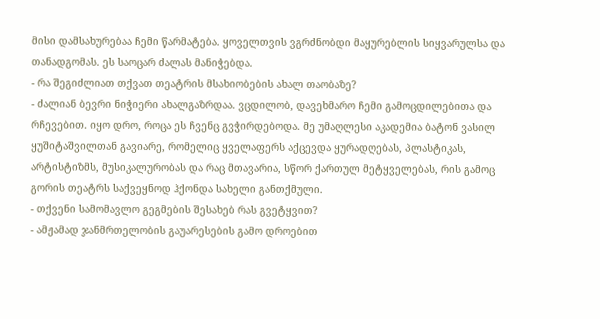მისი დამსახურებაა ჩემი წარმატება. ყოველთვის ვგრძნობდი მაყურებლის სიყვარულსა და თანადგომას. ეს საოცარ ძალას მანიჭებდა.
- რა შეგიძლიათ თქვათ თეატრის მსახიობების ახალ თაობაზე?
- ძალიან ბევრი ნიჭიერი ახალგაზრდაა. ვცდილობ, დავეხმარო ჩემი გამოცდილებითა და რჩევებით. იყო დრო, როცა ეს ჩვენც გვჭირდებოდა. მე უმაღლესი აკადემია ბატონ ვასილ ყუშიტაშვილთან გავიარე, რომელიც ყველაფერს აქცევდა ყურადღებას, პლასტიკას, არტისტიზმს, მუსიკალურობას და რაც მთავარია, სწორ ქართულ მეტყველებას, რის გამოც გორის თეატრს საქვეყნოდ ჰქონდა სახელი განთქმული.
- თქვენი სამომავლო გეგმების შესახებ რას გვეტყვით?
- ამჟამად ჯანმრთელობის გაუარესების გამო დროებით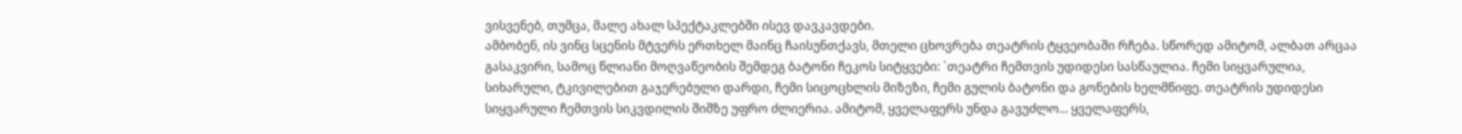ვისვენებ, თუმცა, მალე ახალ სპექტაკლებში ისევ დავკავდები.
ამბობენ, ის ვინც სცენის მტვერს ერთხელ მაინც ჩაისუნთქავს, მთელი ცხოვრება თეატრის ტყვეობაში რჩება. სწორედ ამიტომ, ალბათ არცაა გასაკვირი, სამოც წლიანი მოღვაწეობის შემდეგ ბატონი ჩეკოს სიტყვები: `თეატრი ჩემთვის უდიდესი სასწაულია. ჩემი სიყვარულია, სიხარული, ტკივილებით გაჯერებული დარდი, ჩემი სიცოცხლის მიზეზი, ჩემი გულის ბატონი და გონების ხელმწიფე. თეატრის უდიდესი სიყვარული ჩემთვის სიკვდილის შიშზე უფრო ძლიერია. ამიტომ, ყველაფერს უნდა გავუძლო... ყველაფერს,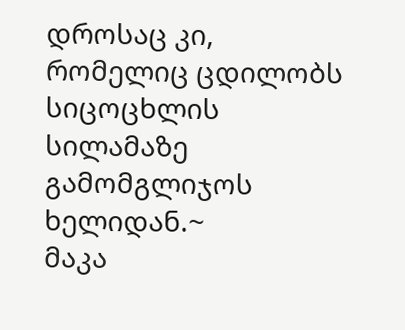დროსაც კი, რომელიც ცდილობს სიცოცხლის სილამაზე გამომგლიჯოს ხელიდან.~
მაკა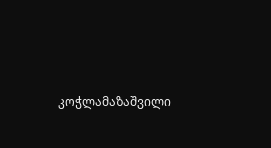კოჭლამაზაშვილი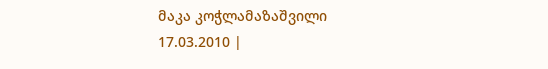მაკა კოჭლამაზაშვილი
17.03.2010 |